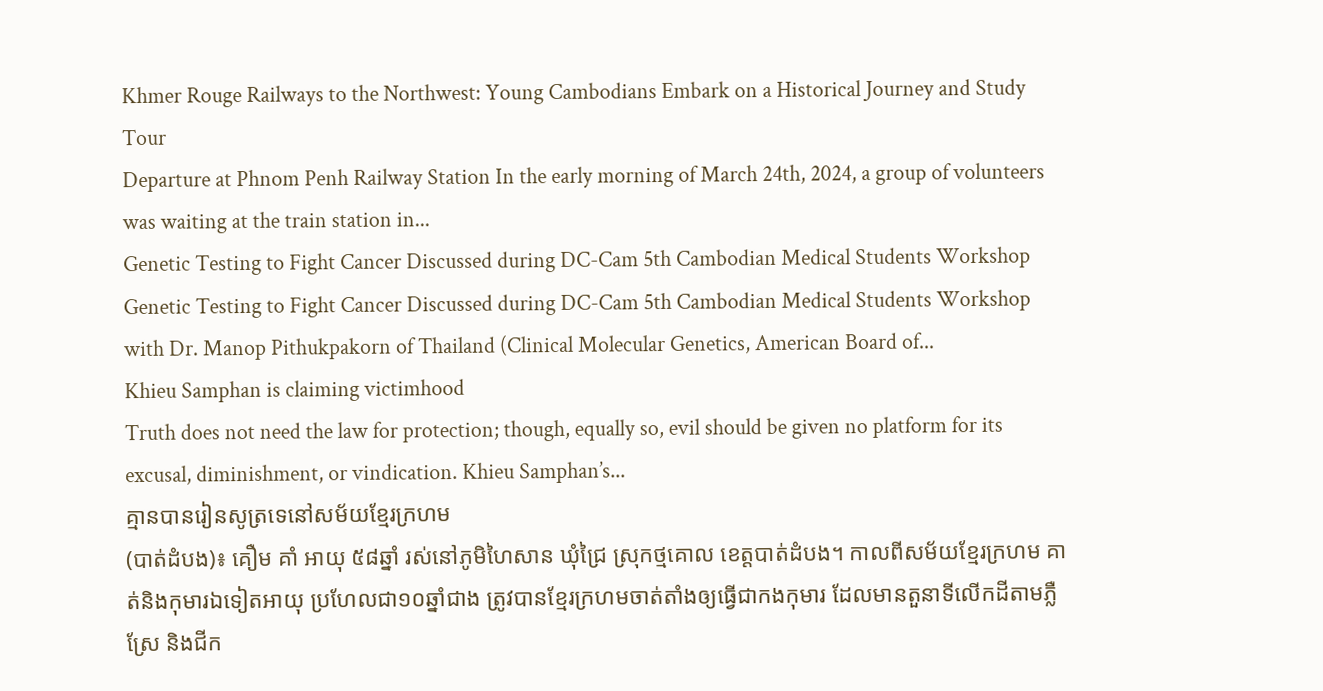Khmer Rouge Railways to the Northwest: Young Cambodians Embark on a Historical Journey and Study Tour
Departure at Phnom Penh Railway Station In the early morning of March 24th, 2024, a group of volunteers was waiting at the train station in...
Genetic Testing to Fight Cancer Discussed during DC-Cam 5th Cambodian Medical Students Workshop
Genetic Testing to Fight Cancer Discussed during DC-Cam 5th Cambodian Medical Students Workshop with Dr. Manop Pithukpakorn of Thailand (Clinical Molecular Genetics, American Board of...
Khieu Samphan is claiming victimhood
Truth does not need the law for protection; though, equally so, evil should be given no platform for its excusal, diminishment, or vindication. Khieu Samphan’s...
គ្មានបានរៀនសូត្រទេនៅសម័យខ្មែរក្រហម
(បាត់ដំបង)៖ គឿម គាំ អាយុ ៥៨ឆ្នាំ រស់នៅភូមិហៃសាន ឃុំជ្រៃ ស្រុកថ្មគោល ខេត្តបាត់ដំបង។ កាលពីសម័យខ្មែរក្រហម គាត់និងកុមារឯទៀតអាយុ ប្រហែលជា១០ឆ្នាំជាង ត្រូវបានខ្មែរក្រហមចាត់តាំងឲ្យធ្វើជាកងកុមារ ដែលមានតួនាទីលើកដីតាមភ្លឺស្រែ និងជីក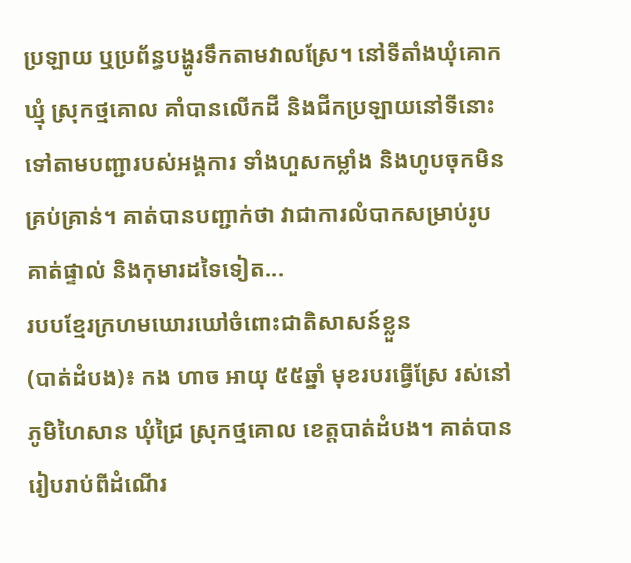ប្រឡាយ ឬប្រព័ន្ធបង្ហូរទឹកតាមវាលស្រែ។ នៅទីតាំងឃុំគោកឃ្មុំ ស្រុកថ្មគោល គាំបានលើកដី និងជីកប្រឡាយនៅទីនោះទៅតាមបញ្ជារបស់អង្គការ ទាំងហួសកម្លាំង និងហូបចុកមិនគ្រប់គ្រាន់។ គាត់បានបញ្ជាក់ថា វាជាការលំបាកសម្រាប់រូបគាត់ផ្ទាល់ និងកុមារដទៃទៀត...
របបខ្មែរក្រហមឃោរឃៅចំពោះជាតិសាសន៍ខ្លួន
(បាត់ដំបង)៖ កង ហាច អាយុ ៥៥ឆ្នាំ មុខរបរធ្វើស្រែ រស់នៅភូមិហៃសាន ឃុំជ្រៃ ស្រុកថ្មគោល ខេត្តបាត់ដំបង។ គាត់បានរៀបរាប់ពីដំណើរ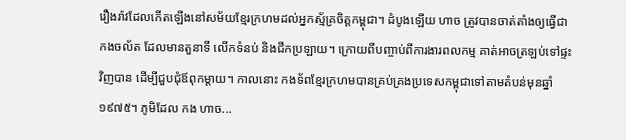រឿងរ៉ាវដែលកើតឡើងនៅសម័យខ្មែរក្រហមដល់អ្នកស្ម័គ្រចិត្តកម្ពុជា។ ដំបូងឡើយ ហាច ត្រូវបានចាត់តាំងឲ្យធ្វើជាកងចល័ត ដែលមានតួនាទី លើកទំនប់ និងជីកប្រឡាយ។ ក្រោយពីបញ្ចាប់ពីការងារពលកម្ម គាត់អាចត្រឡប់ទៅផ្ទះវិញបាន ដើម្បីជួបជុំឪពុកម្តាយ។ កាលនោះ កងទ័ពខ្មែរក្រហមបានគ្រប់គ្រងប្រទេសកម្ពុជាទៅតាមតំបន់មុនឆ្នាំ១៩៧៥។ ភូមិដែល កង ហាច...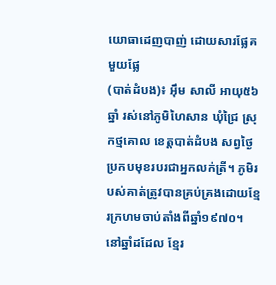យោធាដេញបាញ់ ដោយសារផ្លែគមួយផ្លែ
(បាត់ដំបង)៖ អុឹម សាលី អាយុ៥៦ឆ្នាំ រស់នៅភូមិហៃសាន ឃុំជ្រៃ ស្រុកថ្មគោល ខេត្តបាត់ដំបង សព្វថ្ងៃប្រកបមុខរបរជាអ្នកលក់ត្រី។ ភូមិរបស់គាត់ត្រូវបានគ្រប់គ្រងដោយខ្មែរក្រហមចាប់តាំងពីឆ្នាំ១៩៧០។ នៅឆ្នាំដដែល ខ្មែរ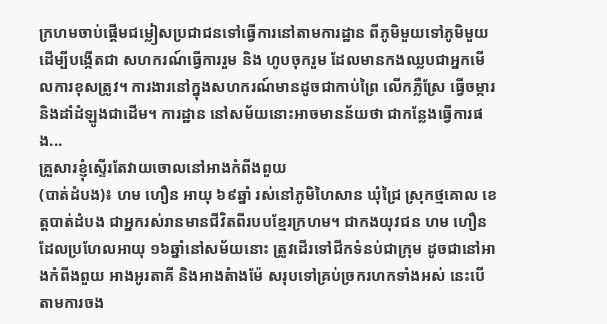ក្រហមចាប់ផ្ដើមជម្លៀសប្រជាជនទៅធ្វើការនៅតាមការដ្ឋាន ពីភូមិមួយទៅភូមិមួយ ដើម្បីបង្កើតជា សហករណ៍ធ្វើការរួម និង ហូបចុករួម ដែលមានកងឈ្លបជាអ្នកមើលការខុសត្រូវ។ ការងារនៅក្នុងសហករណ៍មានដូចជាកាប់ព្រៃ លើកភ្លឺស្រែ ធ្វើចម្ការ និងដាំដំឡូងជាដើម។ ការដ្ឋាន នៅសម័យនោះអាចមានន័យថា ជាកន្លែងធ្វើការផង...
គ្រួសារខ្ញុំស្ទើរតែវាយចោលនៅអាងកំពីងពួយ
(បាត់ដំបង)៖ ហម ហឿន អាយុ ៦៩ឆ្នាំ រស់នៅភូមិហៃសាន ឃុំជ្រៃ ស្រុកថ្មគោល ខេត្តបាត់ដំបង ជាអ្នករស់រានមានជីវិតពីរបបខ្មែរក្រហម។ ជាកងយុវជន ហម ហឿន ដែលប្រហែលអាយុ ១៦ឆ្នាំនៅសម័យនោះ ត្រូវដើរទៅជីកទំនប់ជាក្រុម ដូចជានៅអាងកំពីងពួយ អាងអូរតាគី និងអាងតំាងម៉ែ សរុបទៅគ្រប់ច្រករហកទាំងអស់ នេះបើតាមការចង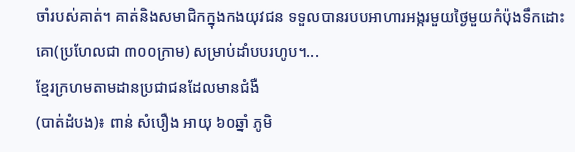ចាំរបស់គាត់។ គាត់និងសមាជិកក្នុងកងយុវជន ទទួលបានរបបអាហារអង្ករមួយថ្ងៃមួយកំប៉ុងទឹកដោះគោ(ប្រហែលជា ៣០០ក្រាម) សម្រាប់ដាំបបរហូប។...
ខ្មែរក្រហមតាមដានប្រជាជនដែលមានជំងឺ
(បាត់ដំបង)៖ ពាន់ សំបឿង អាយុ ៦០ឆ្នាំ ភូមិ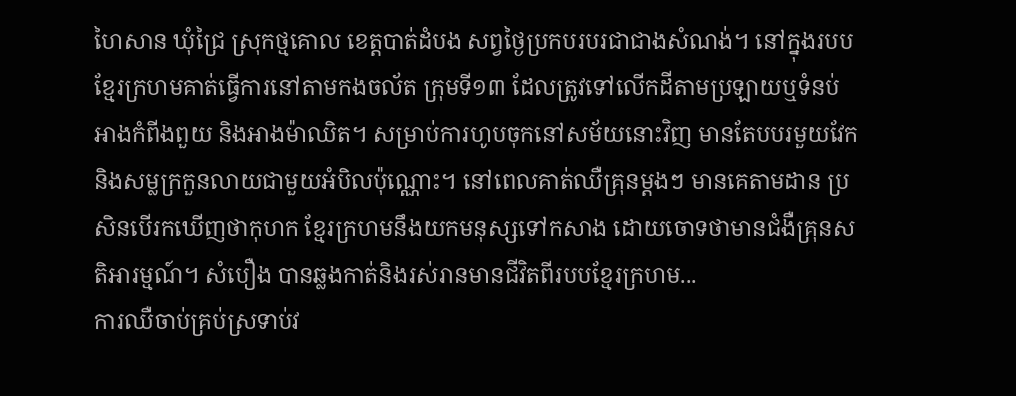ហៃសាន ឃុំជ្រៃ ស្រុកថ្មគោល ខេត្តបាត់ដំបង សព្វថ្ងៃប្រកបរបរជាជាងសំណង់។ នៅក្នុងរបបខ្មែរក្រហមគាត់ធ្វើការនៅតាមកងចល័ត ក្រុមទី១៣ ដែលត្រូវទៅលើកដីតាមប្រឡាយឬទំនប់ អាងកំពីងពួយ និងអាងម៉ាឈិត។ សម្រាប់ការហូបចុកនៅសម័យនោះវិញ មានតែបបរមួយវែក និងសម្លក្រកួនលាយជាមួយអំបិលប៉ុណ្ណោះ។ នៅពេលគាត់ឈឺគ្រុនម្តងៗ មានគេតាមដាន ប្រសិនបើរកឃើញថាកុហក ខ្មែរក្រហមនឹងយកមនុស្សទៅកសាង ដោយចោទថាមានជំងឺគ្រុនសតិអារម្មណ៍។ សំបឿង បានឆ្លងកាត់និងរស់រានមានជីវិតពីរបបខ្មែរក្រហម...
ការឈឺចាប់គ្រប់ស្រទាប់វ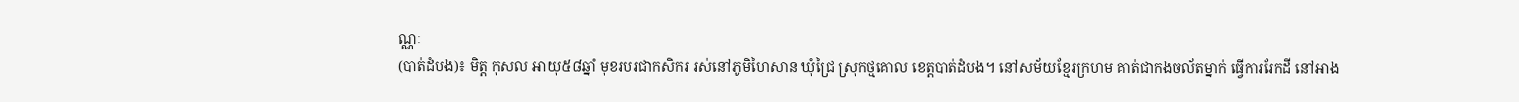ណ្ណៈ
(បាត់ដំបង)៖ មិត្ត កុសល អាយុ៥៨ឆ្នាំ មុខរបរជាកសិករ រស់នៅភូមិហៃសាន ឃុំជ្រៃ ស្រុកថ្មគោល ខេត្តបាត់ដំបង។ នៅសម័យខ្មែរក្រហម គាត់ជាកងចល័តម្នាក់ ធ្វើការរែកដី នៅអាង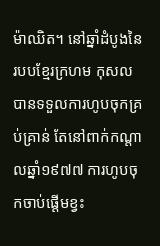ម៉ាឈិត។ នៅឆ្នាំដំបូងនៃរបបខ្មែរក្រហម កុសល បានទទួលការហូបចុកគ្រប់គ្រាន់ តែនៅពាក់កណ្តាលឆ្នាំ១៩៧៧ ការហូបចុកចាប់ផ្តើមខ្វះ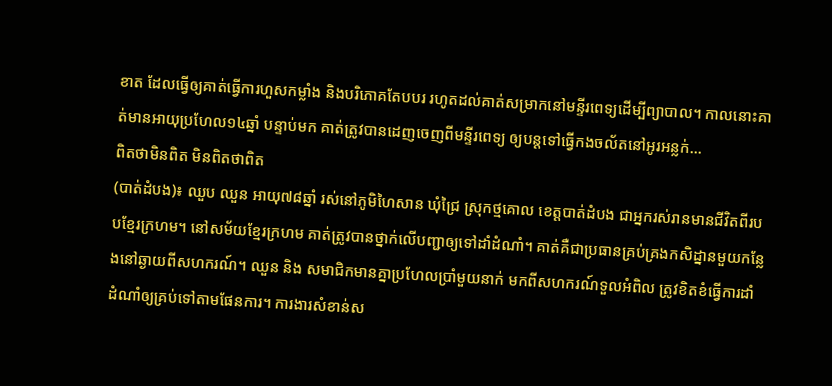ខាត ដែលធ្វើឲ្យគាត់ធ្វើការហួសកម្លាំង និងបរិភោគតែបបរ រហូតដល់គាត់សម្រាកនៅមន្ទីរពេទ្យដើម្បីព្យាបាល។ កាលនោះគាត់មានអាយុប្រហែល១៤ឆ្នាំ បន្ទាប់មក គាត់ត្រូវបានដេញចេញពីមន្ទីរពេទ្យ ឲ្យបន្តទៅធ្វើកងចល័តនៅអូរអន្លក់...
ពិតថាមិនពិត មិនពិតថាពិត
(បាត់ដំបង)៖ ឈួប ឈួន អាយុ៧៨ឆ្នាំ រស់នៅភូមិហៃសាន ឃុំជ្រៃ ស្រុកថ្មគោល ខេត្តបាត់ដំបង ជាអ្នករស់រានមានជីវិតពីរបបខ្មែរក្រហម។ នៅសម័យខ្មែរក្រហម គាត់ត្រូវបានថ្នាក់លើបញ្ជាឲ្យទៅដាំដំណាំ។ គាត់គឺជាប្រធានគ្រប់គ្រងកសិដ្នានមួយកន្លែងនៅឆ្ងាយពីសហករណ៍។ ឈួន និង សមាជិកមានគ្នាប្រហែលប្រាំមួយនាក់ មកពីសហករណ៍ទួលអំពិល ត្រូវខិតខំធ្វើការដាំដំណាំឲ្យគ្រប់ទៅតាមផែនការ។ ការងារសំខាន់ស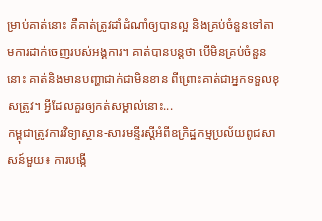ម្រាប់គាត់នោះ គឺគាត់ត្រូវដាំដំណាំឲ្យបានល្អ និងគ្រប់ចំនួនទៅតាមការដាក់ចេញរបស់អង្គការ។ គាត់បានបន្តថា បើមិនគ្រប់ចំនួននោះ គាត់និងមានបញ្ហាជាក់ជាមិនខាន ពីព្រោះគាត់ជាអ្នកទទួលខុសត្រូវ។ អ្វីដែលគួរឲ្យកត់សម្គាល់នោះ...
កម្ពុជាត្រូវការវិទ្យាស្ថាន-សារមន្ទីរស្តីអំពីឧក្រិដ្ឋកម្មប្រល័យពូជសាសន៍មួយ៖ ការបង្កើ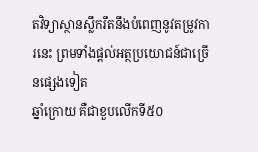តវិទ្យាស្ថានស្លឹករឹតនឹងបំពេញនូវតម្រូវការនេះ ព្រមទាំងផ្តល់អត្ថប្រយោជន៍ជាច្រើនផ្សេងទៀត
ឆ្នាំក្រោយ គឺជាខួបលើកទី៥០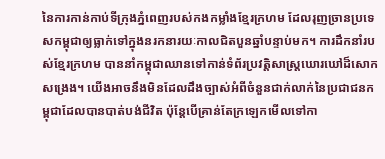នៃការកាន់កាប់ទីក្រុងភ្នំពេញរបស់កងកម្លាំងខ្មែរក្រហម ដែលរុញច្រានប្រទេសកម្ពុជាឲ្យធ្លាក់ទៅក្នុងនរកនារយៈកាលជិតបួនឆ្នាំបន្ទាប់មក។ ការដឹកនាំរបស់ខ្មែរក្រហម បាននាំកម្ពុជាឈានទៅកាន់ទំព័រប្រវត្តិសាស្ត្រឃោរឃៅដ៏សោកសង្រេង។ យើងអាចនឹងមិនដែលដឹងច្បាស់អំពីចំនួនជាក់លាក់នៃប្រជាជនកម្ពុជាដែលបានបាត់បង់ជីវិត ប៉ុន្តែបើគ្រាន់តែក្រឡេកមើលទៅកា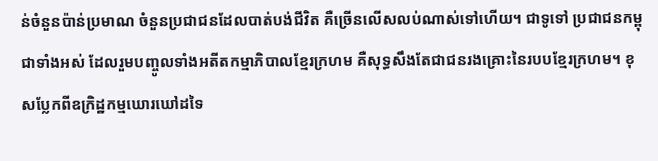ន់ចំនួនប៉ាន់ប្រមាណ ចំនួនប្រជាជនដែលបាត់បង់ជីវិត គឺច្រើនលើសលប់ណាស់ទៅហើយ។ ជាទូទៅ ប្រជាជនកម្ពុជាទាំងអស់ ដែលរួមបញ្ចូលទាំងអតីតកម្មាភិបាលខ្មែរក្រហម គឺសុទ្ធសឹងតែជាជនរងគ្រោះនៃរបបខ្មែរក្រហម។ ខុសប្លែកពីឧក្រិដ្ឋកម្មឃោរឃៅដទៃ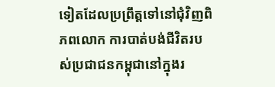ទៀតដែលប្រព្រឹត្តទៅនៅជុំវិញពិភពលោក ការបាត់បង់ជីវិតរបស់ប្រជាជនកម្ពុជានៅក្នុងរ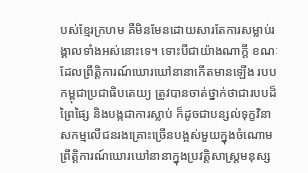បស់ខ្មែរក្រហម គឺមិនមែនដោយសារតែការសម្លាប់រង្គាលទាំងអស់នោះទេ។ ទោះបីជាយ៉ាងណាក្តី ខណៈដែលព្រឹត្តិការណ៍ឃោរឃៅនានាកើតមានឡើង របបកម្ពុជាប្រជាធិបតេយ្យ ត្រូវបានចាត់ថ្នាក់ថាជារបបដ៏ព្រៃផ្សៃ និងបង្កជាការស្លាប់ ក៏ដូចជាបន្សល់ទុក្ខវិនាសកម្មលើជនរងគ្រោះច្រើនបង្អស់មួយក្នុងចំណោមព្រឹត្តិការណ៍ឃោរឃៅនានាក្នុងប្រវត្តិសាស្ត្រមនុស្ស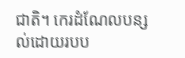ជាតិ។ កេរដំណែលបន្សល់ដោយរបប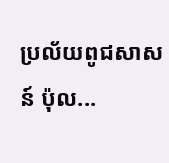ប្រល័យពូជសាសន៍ ប៉ុល...